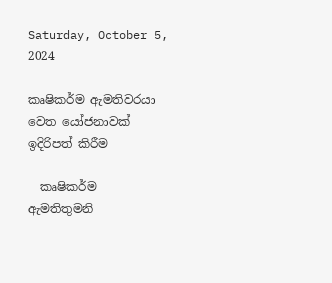Saturday, October 5, 2024

කෘෂිකර්ම ඇමතිවරයා වෙත යෝජනාවක් ඉදිරිපත් කිරීම

  කෘෂිකර්ම ඇමතිතුමනි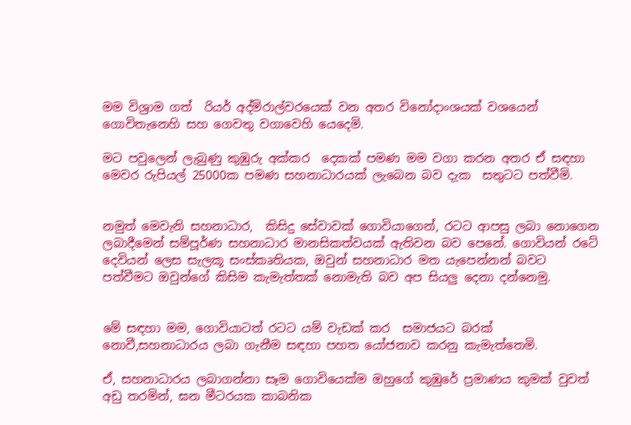මම විශ්‍රාම ගත්  රියර් අද්මිරාල්වරයෙක් වන අතර විනෝදාංශයක් වශයෙන්  ගොවිතැනෙහි සහ ගෙවතු වගාවෙහි යෙදෙමි.

මට පවුලෙන් ලැබුණු කුඹුරු අක්කර  දෙකක් පමණ මම වගා කරන අතර ඒ සඳහා මෙවර රුපියල් 25000ක පමණ සහනාධාරයක් ලැබෙන බව දැක  සතුටට පත්වීමි.


නමුත් මෙවැනි සහනාධාර,  කිසිදු සේවාවක් ගොවියාගෙන්, රටට ආපසු ලබා නොගෙන ලබාදීමෙන් සම්පූර්ණ සහනාධාර මානසිකත්වයක් ඇතිවන බව පෙනේ. ගොවියන් රටේ දෙවියන් ලෙස සැලකූ සංස්කෘතියක, ඔවුන් සහනාධාර මත යැපෙන්නන් බවට පත්වීමට ඔවුන්ගේ කිසිම කැමැත්තක් නොමැති බව අප සියලු දෙනා දන්නෙමු.


මේ සඳහා මම, ගොවියාටත් රටට යම් වැඩක් කර  සමාජයට බරක් නොවී,සහනාධාරය ලබා ගැනීම සඳහා පහත යෝජනාව කරනු කැමැත්තෙමි.

ඒ, සහනාධාරය ලබාගන්නා සෑම ගොවියෙක්ම ඔහුගේ කුඹුරේ ප්‍රමාණය කුමක් වුවත් අඩු තරමින්, ඝන මීටරයක කාබනික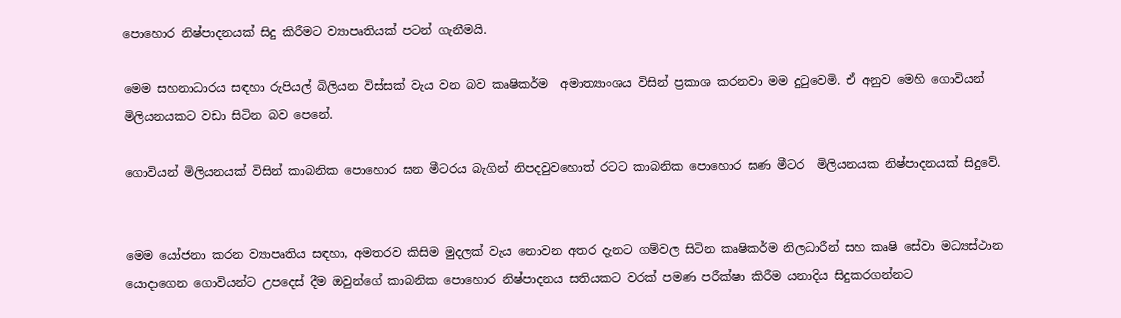පොහොර නිෂ්පාදනයක් සිදු කිරීමට ව්‍යාපෘතියක් පටන් ගැනීමයි.

මෙම සහනාධාරය සඳහා රුපියල් බිලියන විස්සක් වැය වන බව කෘෂිකර්ම  අමාත්‍යාංශය විසින් ප්‍රකාශ කරනවා මම දුටුවෙමි. ඒ අනුව මෙහි ගොවියන් මිලියනයකට වඩා සිටින බව පෙනේ.

ගොවියන් මිලියනයක් විසින් කාබනික පොහොර ඝන මීටරය බැගින් නිපදවුවහොත් රටට කාබනික පොහොර ඝණ මීටර  මිලියනයක නිෂ්පාදනයක් සිදුවේ.


මෙම යෝජනා කරන ව්‍යාපෘතිය සඳහා, අමතරව කිසිම මුදලක් වැය නොවන අතර දැනට ගම්වල සිටින කෘෂිකර්ම නිලධාරීන් සහ කෘෂි සේවා මධ්‍යස්ථාන  යොදාගෙන ගොවියන්ට උපදෙස් දීම ඔවුන්ගේ කාබනික පොහොර නිෂ්පාදනය සතියකට වරක් පමණ පරීක්ෂා කිරීම යනාදිය සිදුකරගන්නට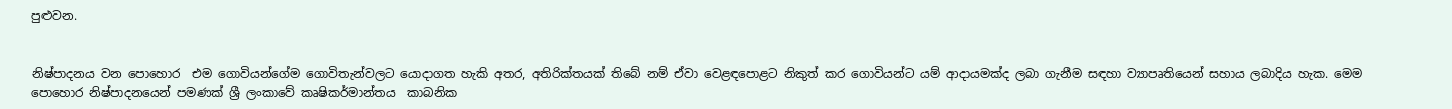පුළුවන.


නිෂ්පාදනය වන පොහොර  එම ගොවියන්ගේම ගොවිතැන්වලට යොදාගත හැකි අතර, අතිරික්තයක් තිබේ නම් ඒවා වෙළඳපොළට නිකුත් කර ගොවියන්ට යම් ආදායමක්ද ලබා ගැනීම සඳහා ව්‍යාපෘතියෙන් සහාය ලබාදිය හැක. මෙම පොහොර නිෂ්පාදනයෙන් පමණක් ශ්‍රී ලංකාවේ කෘෂිකර්මාන්තය  කාබනික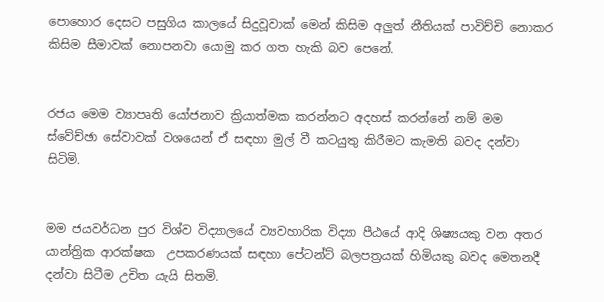පොහොර දෙසට පසුගිය කාලයේ සිදුවූවාක් මෙන් කිසිම අලුත් නීතියක් පාවිච්චි නොකර කිසිම සීමාවක් නොපනවා යොමු කර ගත හැකි බව පෙනේ.


රජය මෙම ව්‍යාපෘති යෝජනාව ක්‍රියාත්මක කරන්නට අදහස් කරන්නේ නම් මම ස්වේච්ඡා සේවාවක් වශයෙන් ඒ සඳහා මුල් වී කටයුතු කිරීමට කැමති බවද දන්වා සිටිමි.


මම ජයවර්ධන පුර විශ්ව විද්‍යාලයේ ව්‍යවහාරික විද්‍යා පීඨයේ ආදි ශිෂ්‍යයකු වන අතර යාන්ත්‍රික ආරක්ෂක  උපකරණයක් සඳහා පේටන්ට් බලපත්‍රයක් හිමියකු බවද මෙතනදී දන්වා සිටීම උචිත යැයි සිතමි.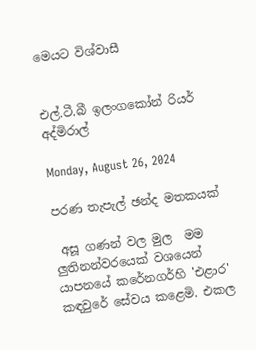මෙයට විශ්වාසී


එල්.ටී.බී ඉලංගකෝන් රියර් අද්මිරාල්

Monday, August 26, 2024

පරණ තැපැල් ඡන්ද මතකයක්

 අසූ ගණන් වල මුල  මම ලුතිනන්වරයෙක් වශයෙන් යාපනයේ කරේනගර්හි 'එළාර' කඳවුරේ සේවය කළෙමි. එකල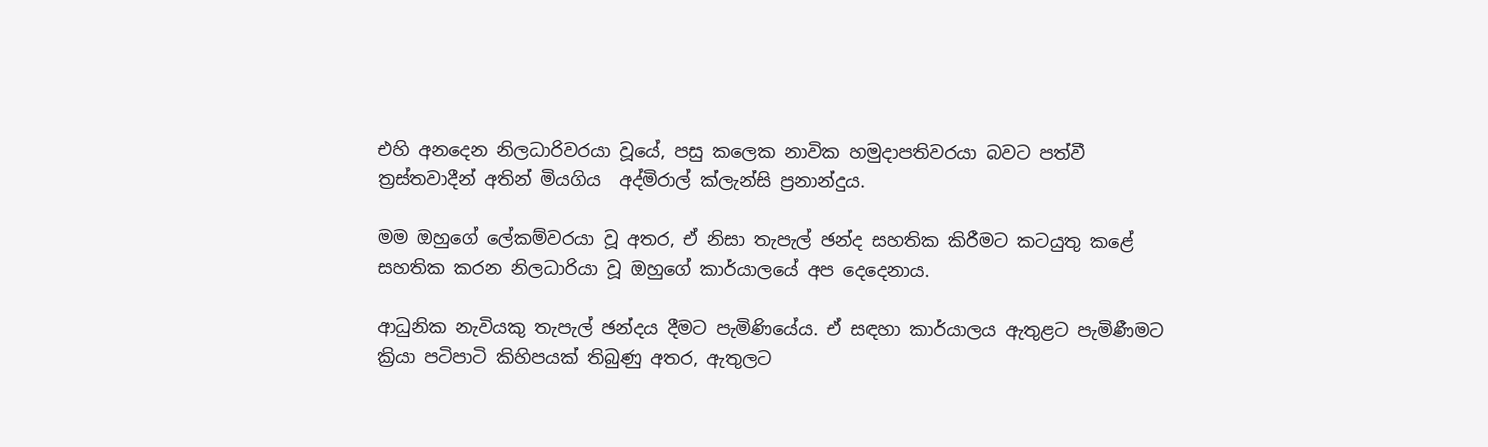එහි අනදෙන නිලධාරිවරයා වූයේ, පසු කලෙක නාවික හමුදාපතිවරයා බවට පත්වී ත්‍රස්තවාදීන් අතින් මියගිය  අද්මිරාල් ක්ලැන්සි ප්‍රනාන්දුය.

මම ඔහුගේ ලේකම්වරයා වූ අතර, ඒ නිසා තැපැල් ඡන්ද සහතික කිරීමට කටයුතු කළේ සහතික කරන නිලධාරියා වූ ඔහුගේ කාර්යාලයේ අප දෙදෙනාය.

ආධුනික නැවියකු තැපැල් ඡන්දය දීමට පැමිණියේය. ඒ සඳහා කාර්යාලය ඇතුළට පැමිණීමට ක්‍රියා පටිපාටි කිහිපයක් තිබුණු අතර, ඇතුලට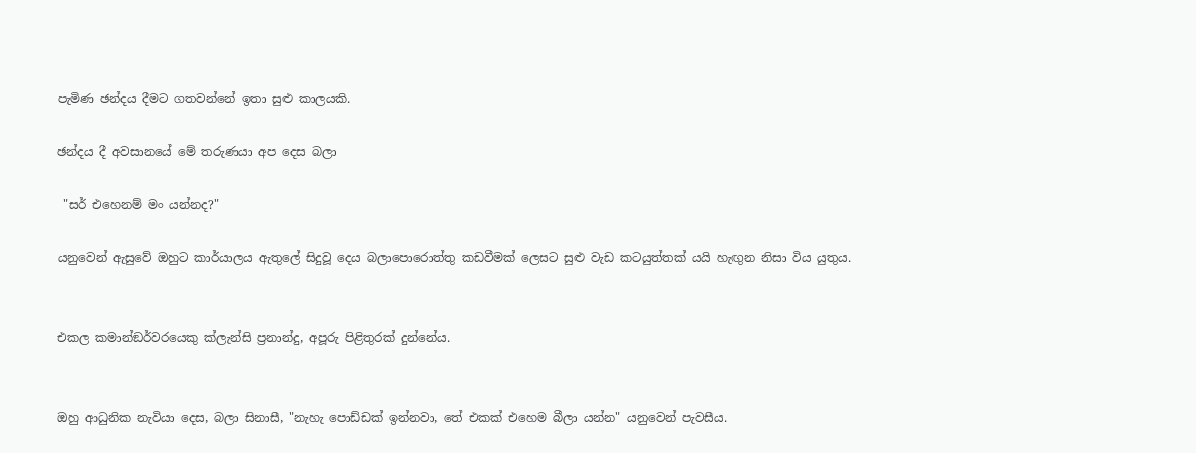පැමිණ ඡන්දය දීමට ගතවන්නේ ඉතා සුළු කාලයකි.

ඡන්දය දී අවසානයේ මේ තරුණයා අප දෙස බලා

 "සර් එහෙනම් මං යන්නද?"

යනුවෙන් ඇසුවේ ඔහුට කාර්යාලය ඇතුලේ සිදුවූ දෙය බලාපොරොත්තු කඩවීමක් ලෙසට සුළු වැඩ කටයුත්තක් යයි හැඟුන නිසා විය යුතුය.


එකල කමාන්ඞර්වරයෙකු ක්ලැන්සි ප්‍රනාන්දු, අපූරු පිළිතුරක් දුන්නේය.


ඔහු ආධුනික නැවියා දෙස, බලා සිනාසී, "නැහැ පොඩ්ඩක් ඉන්නවා, තේ එකක් එහෙම බීලා යන්න" යනුවෙන් පැවසීය.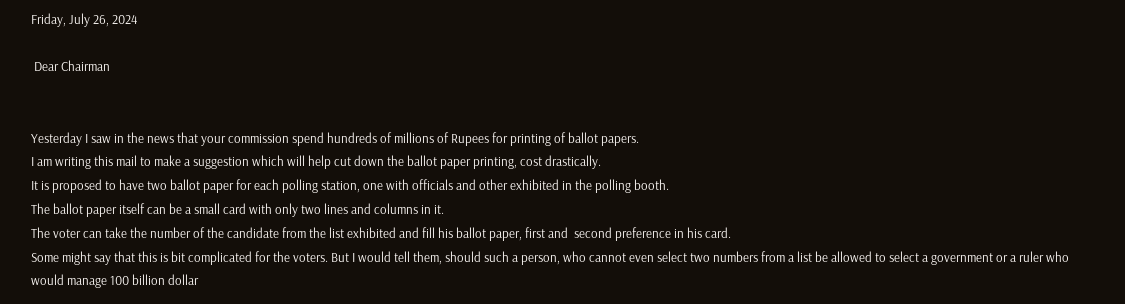Friday, July 26, 2024

 Dear Chairman


Yesterday I saw in the news that your commission spend hundreds of millions of Rupees for printing of ballot papers.
I am writing this mail to make a suggestion which will help cut down the ballot paper printing, cost drastically.
It is proposed to have two ballot paper for each polling station, one with officials and other exhibited in the polling booth.
The ballot paper itself can be a small card with only two lines and columns in it.
The voter can take the number of the candidate from the list exhibited and fill his ballot paper, first and  second preference in his card.
Some might say that this is bit complicated for the voters. But I would tell them, should such a person, who cannot even select two numbers from a list be allowed to select a government or a ruler who  would manage 100 billion dollar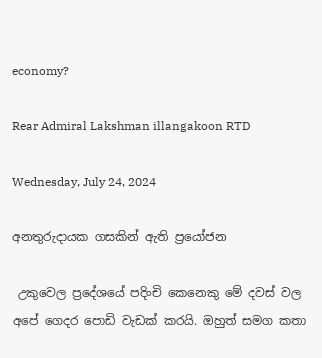economy?

Rear Admiral Lakshman illangakoon RTD

Wednesday, July 24, 2024

අනතුරුදායක ගසකින් ඇති ප්‍රයෝජන

 උකුවෙල ප්‍රදේශයේ පදිංචි කෙනෙකු මේ දවස් වල අපේ ගෙදර පොඩි වැඩක් කරයි. ඔහුත් සමග කතා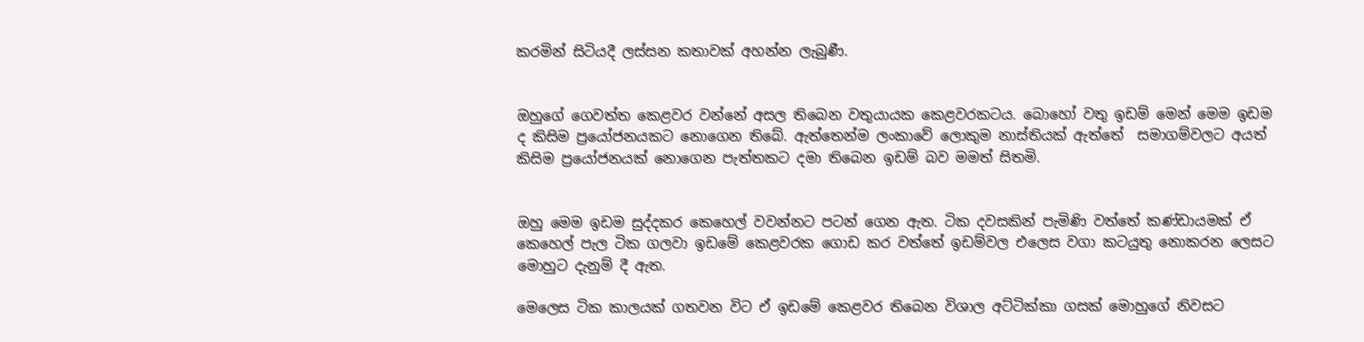කරමින් සිටියදී ලස්සන කතාවක් අහන්න ලැබුණී.


ඔහුගේ ගෙවත්ත කෙළවර වන්නේ අසල තිබෙන වතුයායක කෙළවරකටය. බොහෝ වතු ඉඩම් මෙන් මෙම ඉඩම ද කිසිම ප්‍රයෝජනයකට නොගෙන තිබේ. ඇත්තෙන්ම ලංකාවේ ලොකුම නාස්තියක් ඇත්තේ  සමාගම්වලට අයත් කිසිම ප්‍රයෝජනයක් නොගෙන පැත්තකට දමා තිබෙන ඉඩම් බව මමත් සිතමි.


ඔහු මෙම ඉඩම සුද්දකර කෙහෙල් වවන්නට පටන් ගෙන ඇත. ටික දවසකින් පැමිණි වත්තේ කණ්ඩායමක් ඒ කෙහෙල් පැල ටික ගලවා ඉඩමේ කෙළවරක ගොඩ කර වත්තේ ඉඩම්වල එලෙස වගා කටයුතු නොකරන ලෙසට මොහුට දැනුම් දී ඇත.

මෙලෙස ටික කාලයක් ගතවන විට ඒ ඉඩමේ කෙළවර තිබෙන විශාල අට්ටික්කා ගසක් මොහුගේ නිවසට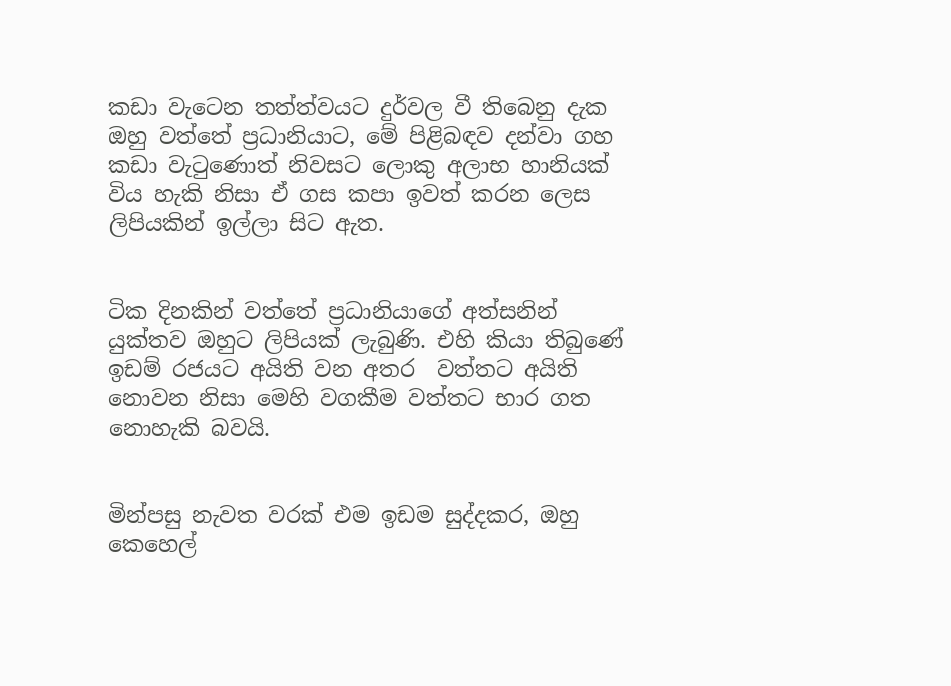කඩා වැටෙන තත්ත්වයට දුර්වල වී තිබෙනු දැක ඔහු වත්තේ ප්‍රධානියාට, මේ පිළිබඳව දන්වා ගහ කඩා වැටුණොත් නිවසට ලොකු අලාභ හානියක් විය හැකි නිසා ඒ ගස කපා ඉවත් කරන ලෙස ලිපියකින් ඉල්ලා සිට ඇත.


ටික දිනකින් වත්තේ ප්‍රධානියාගේ අත්සනින් යුක්තව ඔහුට ලිපියක් ලැබුණි. එහි කියා තිබුණේ ඉඩම් රජයට අයිති වන අතර  වත්තට අයිති නොවන නිසා මෙහි වගකීම වත්තට භාර ගත නොහැකි බවයි.


මින්පසු නැවත වරක් එම ඉඩම සුද්දකර, ඔහු කෙහෙල්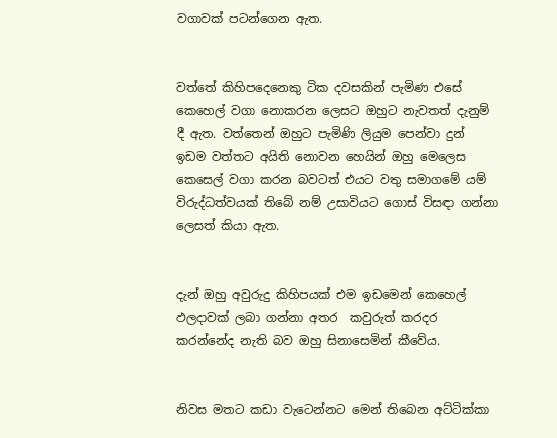වගාවක් පටන්ගෙන ඇත.


වත්තේ කිහිපදෙනෙකු ටික දවසකින් පැමිණ එසේ කෙහෙල් වගා නොකරන ලෙසට ඔහුට නැවතත් දැනුම් දී ඇත. වත්තෙන් ඔහුට පැමිණි ලියුම පෙන්වා දුන් ඉඩම වත්තට අයිති නොවන හෙයින් ඔහු මෙලෙස කෙසෙල් වගා කරන බවටත් එයට වතු සමාගමේ යම් විරුද්ධත්වයක් තිබේ නම් උසාවියට ගොස් විසඳා ගන්නා ලෙසත් කියා ඇත.


දැන් ඔහු අවුරුදු කිහිපයක් එම ඉඩමෙන් කෙහෙල් ඵලදාවක් ලබා ගන්නා අතර  කවුරුත් කරදර කරන්නේද නැති බව ඔහු සිනාසෙමින් කීවේය.


නිවස මතට කඩා වැටෙන්නට මෙන් තිබෙන අට්ටික්කා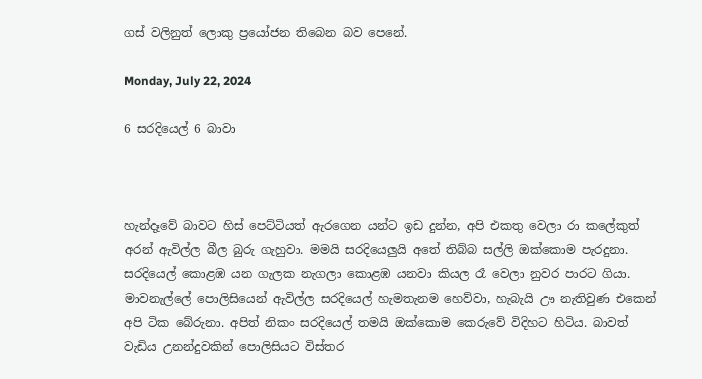ගස් වලිනුත් ලොකු ප්‍රයෝජන තිබෙන බව පෙනේ.

Monday, July 22, 2024

6 සරදියෙල් 6 බාවා



හැන්දෑවේ බාවට හිස් පෙට්ටියත් ඇරගෙන යන්ට ඉඩ දුන්න, අපි එකතු වෙලා රා කලේකුත් අරන් ඇවිල්ල බීල බුරු ගැහුවා. මමයි සරදියෙලුයි අතේ තිබ්බ සල්ලි ඔක්කොම පැරදුනා. සරදියෙල් කොළඹ යන ගැලක නැගලා කොළඹ යනවා කියල රෑ වෙලා නුවර පාරට ගියා. මාවනැල්ලේ පොලිසියෙන් ඇවිල්ල සරදියෙල් හැමතැනම හෙව්වා, හැබැයි ඌ නැතිවුණ එකෙන් අපි ටික බේරුනා. අපිත් නිකං සරදියෙල් තමයි ඔක්කොම කෙරුවේ විදිහට හිටිය. බාවත් වැඩිය උනන්දුවකින් පොලිසියට විස්තර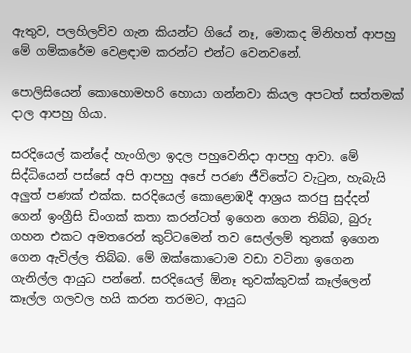ඇතුව, පලහිලව්ව ගැන කියන්ට ගියේ නෑ, මොකද මිනිහත් ආපහු මේ ගම්කරේම වෙළඳාම කරන්ට එන්ට වෙනවනේ.

පොලිසියෙන් කොහොමහරි හොයා ගන්නවා කියල අපටත් සත්තමක් දාල ආපහු ගියා.

සරදියෙල් කන්දේ හැංගිලා ඉදල පහුවෙනිදා ආපහු ආවා. මේ සිද්ධියෙන් පස්සේ අපි ආපහු අපේ පරණ ජීවිතේට වැටුන, හැබැයි අලුත් පණක් එක්ක. සරදියෙල් කොළොඹදී ආශ්‍රය කරපු සුද්දන් ගෙන් ඉංග්‍රීසි ඩිංගක් කතා කරන්ටත් ඉගෙන ගෙන තිබ්බ, බුරු ගහන එකට අමතරෙන් කුට්ටමෙන් තව සෙල්ලම් තුනක් ඉගෙන ගෙන ඇවිල්ල තිබ්බ. මේ ඔක්කොටොම වඩා වටිනා ඉගෙන ගැනිල්ල ආයුධ පන්නේ. සරදියෙල් ඕනෑ තුවක්කුවක් කෑල්ලෙන් කෑල්ල ගලවල හයි කරන තරමට, ආයුධ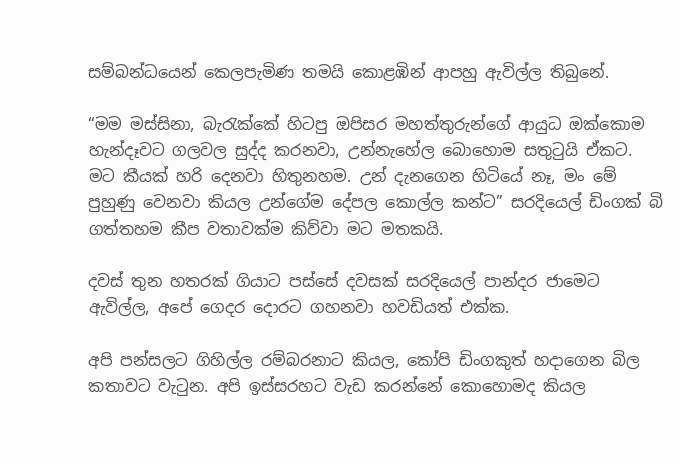සම්බන්ධයෙන් කෙලපැමිණ තමයි කොළඹින් ආපහු ඇවිල්ල තිබුනේ.

“මම මස්සිනා, බැරැක්කේ හිටපු ඔපිසර මහත්තුරුන්ගේ ආයුධ ඔක්කොම හැන්දෑවට ගලවල සුද්ද කරනවා, උන්නැහේල බොහොම සතුටුයි ඒකට. මට කීයක් හරි දෙනවා හිතුනහම. උන් දැනගෙන හිටියේ නෑ, මං මේ පුහුණු වෙනවා කියල උන්ගේම දේපල කොල්ල කන්ට” සරදියෙල් ඩිංගක් බි ගත්තහම කීප වතාවක්ම කිව්වා මට මතකයි.

දවස් තුන හතරක් ගියාට පස්සේ දවසක් සරදියෙල් පාන්දර ජාමෙට ඇවිල්ල, අපේ ගෙදර දොරට ගහනවා හවඩියත් එක්ක.

අපි පන්සලට ගිහිල්ල රම්බරනාට කියල, කෝපි ඩිංගකුත් හදාගෙන බිල කතාවට වැටුන. අපි ඉස්සරහට වැඩ කරන්නේ කොහොමද කියල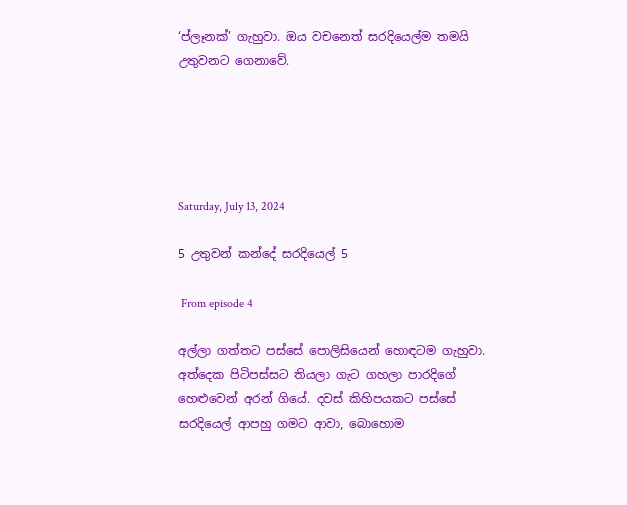‘ප්ලෑනක්’ ගැහුවා. ඔය වචනෙත් සරදියෙල්ම තමයි උතුවනට ගෙනාවේ.





Saturday, July 13, 2024

5 උතුවන් කන්දේ සරදියෙල් 5

 From episode 4

අල්ලා ගත්තට පස්සේ පොලිසියෙන් හොඳටම ගැහුවා. අත්දෙක පිටිපස්සට තියලා ගැට ගහලා පාරදිගේ හෙළුවෙන් අරන් ගියේ. දවස් කිහිපයකට පස්සේ සරදියෙල් ආපහු ගමට ආවා, බොහොම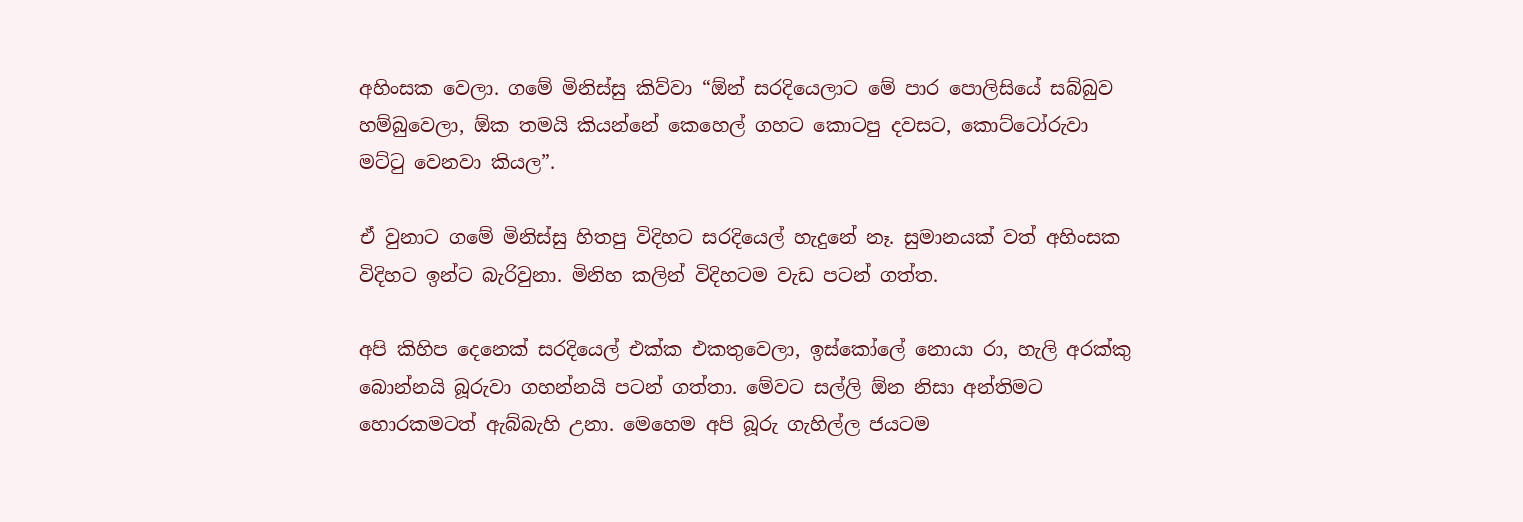අහිංසක වෙලා. ගමේ මිනිස්සු කිව්වා “ඕන් සරදියෙලාට මේ පාර පොලිසියේ සබ්බුව හම්බුවෙලා, ඕක තමයි කියන්නේ කෙහෙල් ගහට කොටපු දවසට, කොට්ටෝරුවා මට්ටු වෙනවා කියල”.

ඒ වුනාට ගමේ මිනිස්සු හිතපු විදිහට සරදියෙල් හැදුනේ නෑ. සුමානයක් වත් අහිංසක විදිහට ඉන්ට බැරිවුනා. මිනිහ කලින් විදිහටම වැඩ පටන් ගත්ත.

අපි කිහිප දෙනෙක් සරදියෙල් එක්ක එකතුවෙලා, ඉස්කෝලේ නොයා රා, හැලි අරක්කු බොන්නයි බූරුවා ගහන්නයි පටන් ගත්තා. මේවට සල්ලි ඕන නිසා අන්තිමට හොරකමටත් ඇබ්බැහි උනා. මෙහෙම අපි බූරු ගැහිල්ල ජයටම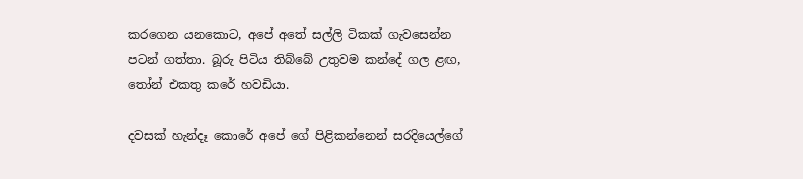කරගෙන යනකොට, අපේ අතේ සල්ලි ටිකක් ගැවසෙන්න පටන් ගත්තා. බූරු පිටිය තිබ්බේ උතුවම කන්දේ ගල ළඟ, තෝන් එකතු කරේ හවඩියා.

දවසක් හැන්දෑ කොරේ අපේ ගේ පිළිකන්නෙන් සරදියෙල්ගේ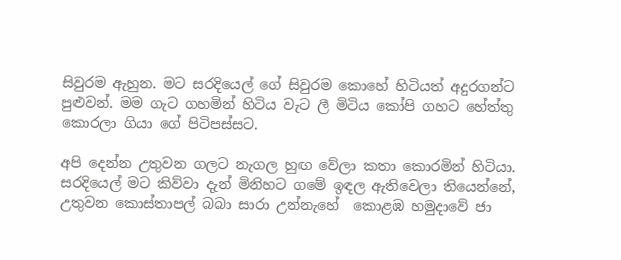සිවුරම ඇහුන. මට සරදියෙල් ගේ සිවුරම කොහේ හිටියත් අදුරගන්ට පුළුවන්. මම ගැට ගහමින් හිටිය වැට ලී මිටිය කෝපි ගහට හේත්තු කොරලා ගියා ගේ පිටිපස්සට.

අපි දෙන්න උතුවන ගලට නැගල හුඟ වේලා කතා කොරමින් හිටියා. සරදියෙල් මට කිව්වා දැන් මිනිහට ගමේ ඉඳල ඇතිවෙලා තියෙන්නේ, උතුවන කොස්තාපල් බබා සාරා උන්නැහේ  කොළඹ හමුදාවේ ජා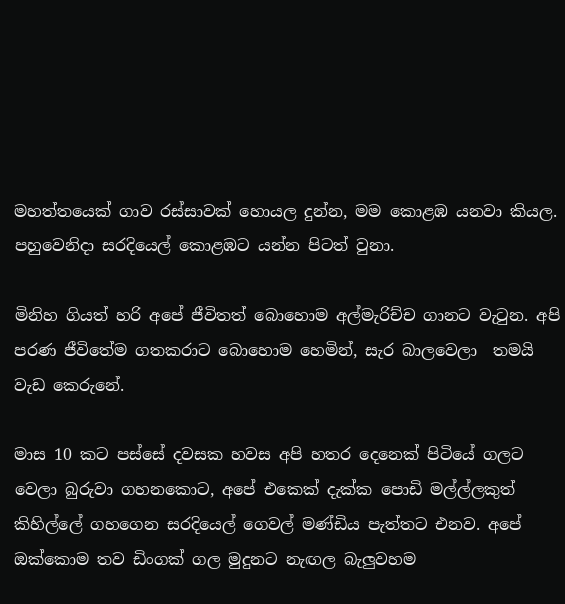මහත්තයෙක් ගාව රස්සාවක් හොයල දුන්න, මම කොළඹ යනවා කියල. පහුවෙනිදා සරදියෙල් කොළඹට යන්න පිටත් වුනා.

මිනිහ ගියත් හරි අපේ ජීවිතත් බොහොම අල්මැරිච්ච ගානට වැටුන. අපි පරණ ජීවිතේම ගතකරාට බොහොම හෙමින්, සැර බාලවෙලා  තමයි වැඩ කෙරුනේ.

මාස 10 කට පස්සේ දවසක හවස අපි හතර දෙනෙක් පිටියේ ගලට වෙලා බුරුවා ගහනකොට, අපේ එකෙක් දැක්ක පොඩි මල්ල්ලකුත් කිහිල්ලේ ගහගෙන සරදියෙල් ගෙවල් මණ්ඩිය පැත්තට එනව. අපේ ඔක්කොම තව ඩිංගක් ගල මුදුනට නැඟල බැලුවහම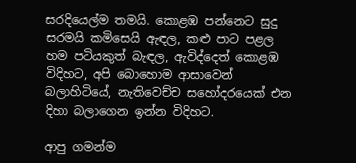සරදියෙල්ම තමයි. කොළඹ පන්නෙට සුදු සරමයි කමිසෙයි ඇඳල, කළු පාට පළල හම පටියකුත් බැඳල, ඇවිද්දෙත් කොළඹ විදිහට, අපි බොහොම ආසාවෙන් බලාහිටියේ, නැතිවෙච්ච සහෝදරයෙක් එන දිහා බලාගෙන ඉන්න විදිහට.

ආපු ගමන්ම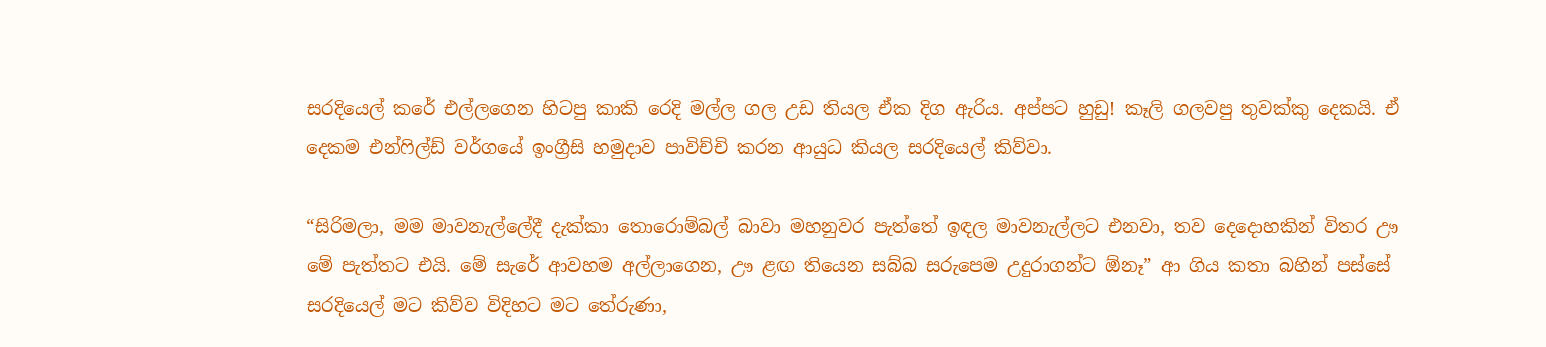සරදියෙල් කරේ එල්ලගෙන හිටපු කාකි රෙදි මල්ල ගල උඩ තියල ඒක දිග ඇරිය. අප්පට හුඩු! කෑලි ගලවපු තුවක්කු දෙකයි. ඒ දෙකම එන්ෆිල්ඩ් වර්ගයේ ඉංග්‍රීසි හමුදාව පාවිච්චි කරන ආයුධ කියල සරදියෙල් කිව්වා.

“සිරිමලා, මම මාවනැල්ලේදී දැක්කා තොරොම්බල් බාවා මහනුවර පැත්තේ ඉඳල මාවනැල්ලට එනවා, තව දෙදොහකින් විතර ඌ මේ පැත්තට එයි. මේ සැරේ ආවහම අල්ලාගෙන, ඌ ළඟ තියෙන සබ්බ සරුපෙම උදුරාගන්ට ඕනෑ” ආ ගිය කතා බහින් පස්සේ සරදියෙල් මට කිව්ව විදිහට මට තේරුණා,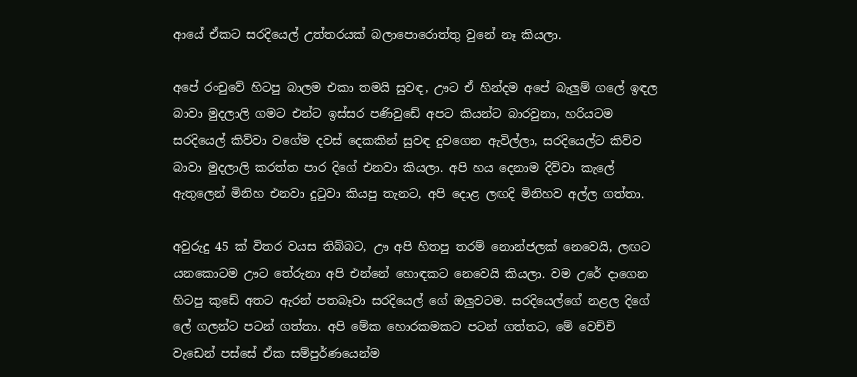ආයේ ඒකට සරදියෙල් උත්තරයක් බලාපොරොත්තු වුනේ නෑ කියලා.

අපේ රංචුවේ හිටපු බාලම එකා තමයි සුවඳ, ඌට ඒ හින්දම අපේ බැලුම් ගලේ ඉඳල බාවා මුදලාලි ගමට එන්ට ඉස්සර පණිවුඩේ අපට කියන්ට බාරවුනා, හරියටම සරදියෙල් කිව්වා වගේම දවස් දෙකකින් සුවඳ දුවගෙන ඇවිල්ලා, සරදියෙල්ට කිව්ව බාවා මුදලාලි කරත්ත පාර දිගේ එනවා කියලා. අපි හය දෙනාම දිව්වා කැලේ ඇතුලෙන් මිනිහ එනවා දුටුවා කියපු තැනට, අපි දොළ ලඟදි මිනිහව අල්ල ගත්තා.

අවුරුදු 45 ක් විතර වයස තිබ්බට, ඌ අපි හිතපු තරම් නොන්ජලක් නෙවෙයි, ලඟට යනකොටම ඌට තේරුනා අපි එන්නේ හොඳකට නෙවෙයි කියලා. වම උරේ දාගෙන හිටපු කුඩේ අතට ඇරන් පතබෑවා සරදියෙල් ගේ ඔලුවටම. සරදියෙල්ගේ නළල දිගේ ලේ ගලන්ට පටන් ගත්තා. අපි මේක හොරකමකට පටන් ගත්තට, මේ වෙච්චි වැඩෙන් පස්සේ ඒක සම්පුර්ණයෙන්ම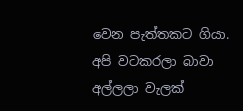වෙන පැත්තකට ගියා. අපි වටකරලා බාවා අල්ලලා වැලක්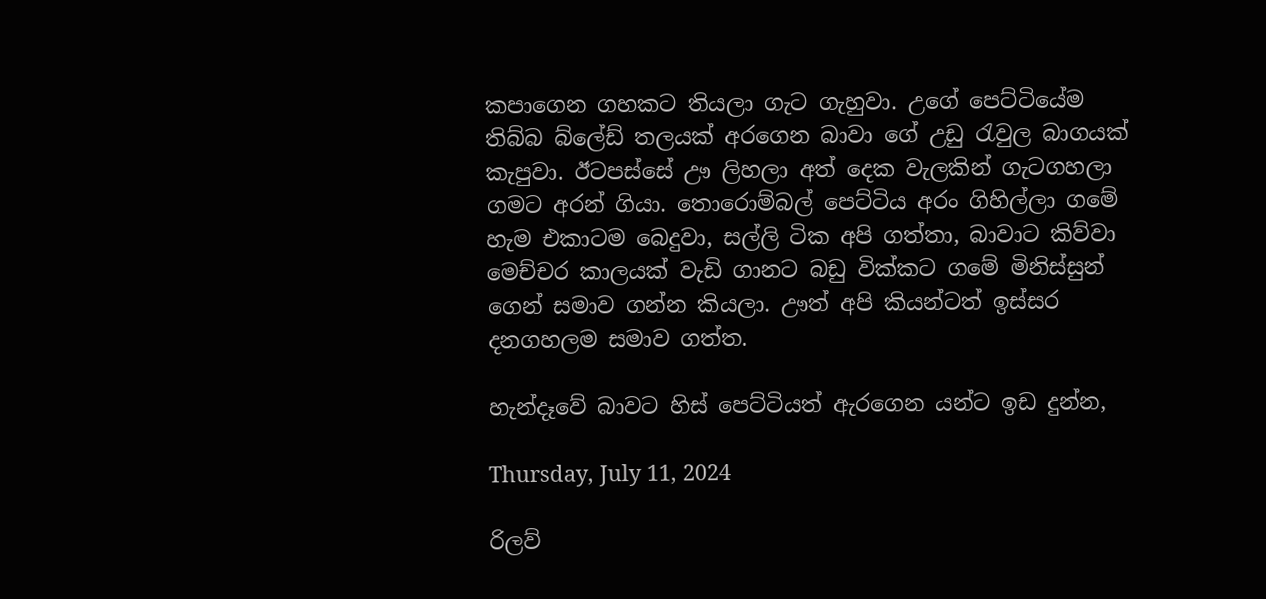කපාගෙන ගහකට තියලා ගැට ගැහුවා. උගේ පෙට්ටියේම තිබ්බ බ්ලේඩ් තලයක් අරගෙන බාවා ගේ උඩු රැවුල බාගයක් කැපුවා. ඊටපස්සේ ඌ ලිහලා අත් දෙක වැලකින් ගැටගහලා ගමට අරන් ගියා. තොරොම්බල් පෙට්ටිය අරං ගිහිල්ලා ගමේ හැම එකාටම බෙදුවා, සල්ලි ටික අපි ගත්තා, බාවාට කිව්වා මෙච්චර කාලයක් වැඩි ගානට බඩු වික්කට ගමේ මිනිස්සුන් ගෙන් සමාව ගන්න කියලා. ඌත් අපි කියන්ටත් ඉස්සර දනගහලම සමාව ගත්ත.

හැන්දෑවේ බාවට හිස් පෙට්ටියත් ඇරගෙන යන්ට ඉඩ දුන්න,

Thursday, July 11, 2024

රිලව්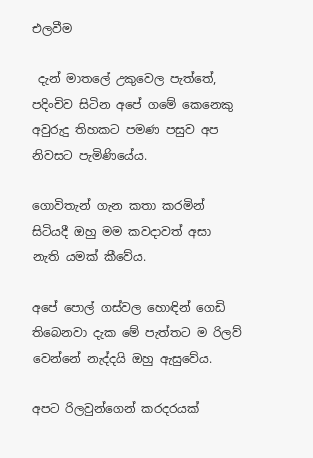එලවීම

 දැන් මාතලේ උකුවෙල පැත්තේ, පදිංචිව සිටින අපේ ගමේ කෙනෙකු  අවුරුදු තිහකට පමණ පසුව අප නිවසට පැමිණියේය.

ගොවිතැන් ගැන කතා කරමින් සිටියදී ඔහු මම කවදාවත් අසා නැති යමක් කීවේය.

අපේ පොල් ගස්වල හොඳින් ගෙඩි තිබෙනවා දැක මේ පැත්තට ම රිලව් වෙන්නේ නැද්දයි ඔහු ඇසුවේය.

අපට රිලවුන්ගෙන් කරදරයක්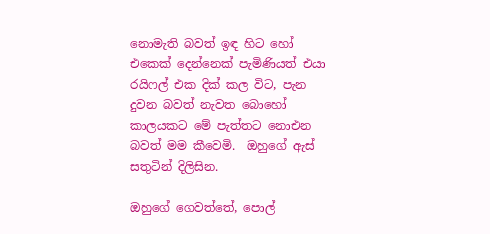නොමැති බවත් ඉඳ හිට හෝ එකෙක් දෙන්නෙක් පැමිණියත් එයා රයිෆල් එක දික් කල විට, පැන දුවන බවත් නැවත බොහෝ කාලයකට මේ පැත්තට නොඑන බවත් මම කීවෙමි.  ඔහුගේ ඇස් සතුටින් දිලිසින.

ඔහුගේ ගෙවත්තේ, පොල්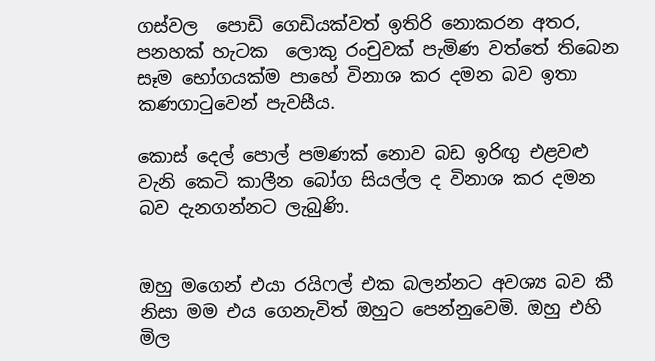ගස්වල  පොඩි ගෙඩියක්වත් ඉතිරි නොකරන අතර, පනහක් හැටක  ලොකු රංචුවක් පැමිණ වත්තේ තිබෙන සෑම භෝගයක්ම පාහේ විනාශ කර දමන බව ඉතා කණගාටුවෙන් පැවසීය.

කොස් දෙල් පොල් පමණක් නොව බඩ ඉරිඟු එළවළු වැනි කෙටි කාලීන බෝග සියල්ල ද විනාශ කර දමන බව දැනගන්නට ලැබුණි.


ඔහු මගෙන් එයා රයිෆල් එක බලන්නට අවශ්‍ය බව කී නිසා මම එය ගෙනැවිත් ඔහුට පෙන්නුවෙමි. ඔහු එහි මිල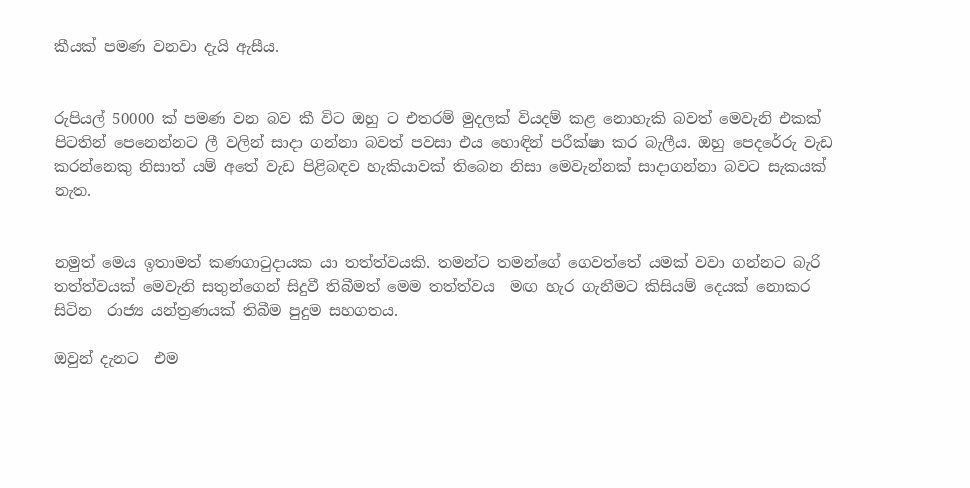කීයක් පමණ වනවා දැයි ඇසීය.


රුපියල් 50000 ක් පමණ වන බව කී විට ඔහු ට එතරම් මුදලක් වියදම් කළ නොහැකි බවත් මෙවැනි එකක් පිටතින් පෙනෙන්නට ලී වලින් සාදා ගන්නා බවත් පවසා එය හොඳින් පරීක්ෂා කර බැලීය. ඔහු පෙදරේරු වැඩ කරන්නෙකු නිසාත් යම් අතේ වැඩ පිළිබඳව හැකියාවක් තිබෙන නිසා මෙවැන්නක් සාදාගන්නා බවට සැකයක් නැත.


නමුත් මෙය ඉතාමත් කණගාටුදායක යා තත්ත්වයකි. තමන්ට තමන්ගේ ගෙවත්තේ යමක් වවා ගන්නට බැරි තත්ත්වයක් මෙවැනි සතුන්ගෙන් සිදුවී තිබීමත් මෙම තත්ත්වය  මඟ හැර ගැනීමට කිසියම් දෙයක් නොකර සිටින  රාජ්‍ය යන්ත්‍රණයක් තිබීම පුදුම සහගතය.

ඔවුන් දැනට  එම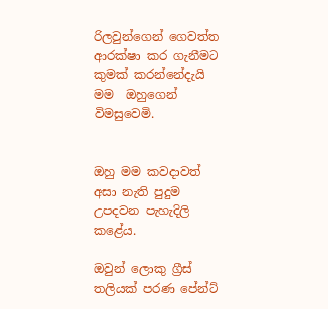රිලවුන්ගෙන් ගෙවත්ත ආරක්ෂා කර ගැනීමට කුමක් කරන්නේදැයි මම  ඔහුගෙන් විමසුවෙමි.


ඔහු මම කවදාවත් අසා නැති පුදුම උපදවන පැහැදිලි කළේය.

ඔවුන් ලොකු ග්‍රීස් තලියක් පරණ පේන්ට්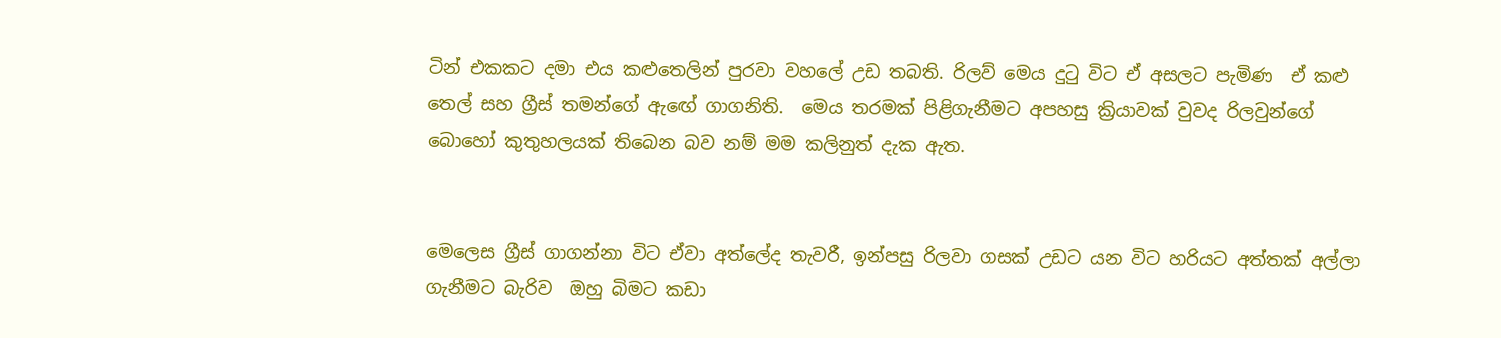ටින් එකකට දමා එය කළුතෙලින් පුරවා වහලේ උඩ තබති. රිලව් මෙය දුටු විට ඒ අසලට පැමිණ  ඒ කළු තෙල් සහ ග්‍රීස් තමන්ගේ ඇඟේ ගාගනිති.  මෙය තරමක් පිළිගැනීමට අපහසු ක්‍රියාවක් වුවද රිලවුන්ගේ බොහෝ කුතුහලයක් තිබෙන බව නම් මම කලිනුත් දැක ඇත.


මෙලෙස ග්‍රීස් ගාගන්නා විට ඒවා අත්ලේද තැවරී, ඉන්පසු රිලවා ගසක් උඩට යන විට හරියට අත්තක් අල්ලා ගැනීමට බැරිව  ඔහු බිමට කඩා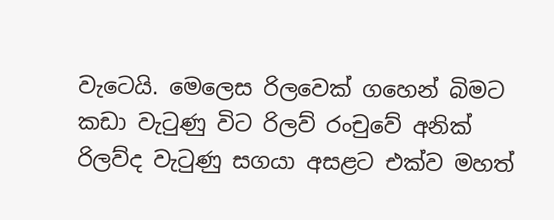වැටෙයි. මෙලෙස රිලවෙක් ගහෙන් බිමට කඩා වැටුණු විට රිලව් රංචුවේ අනික් රිලව්ද වැටුණු සගයා අසළට එක්ව මහත්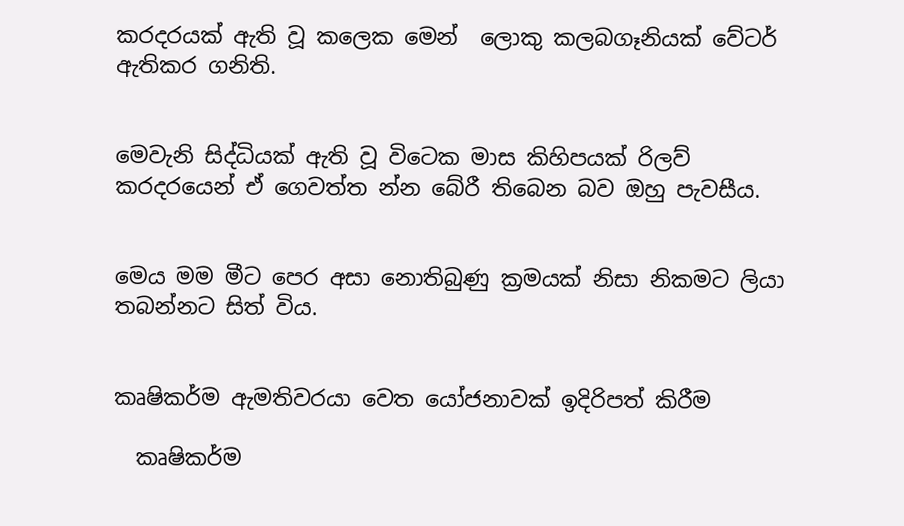කරදරයක් ඇති වූ කලෙක මෙන්  ලොකු කලබගෑනියක් වේටර් ඇතිකර ගනිති.


මෙවැනි සිද්ධියක් ඇති වූ විටෙක මාස කිහිපයක් රිලව් කරදරයෙන් ඒ ගෙවත්ත න්න බේරී තිබෙන බව ඔහු පැවසීය.


මෙය මම මීට පෙර අසා නොතිබුණු ක්‍රමයක් නිසා නිකමට ලියා තබන්නට සිත් විය.


කෘෂිකර්ම ඇමතිවරයා වෙත යෝජනාවක් ඉදිරිපත් කිරීම

  කෘෂිකර්ම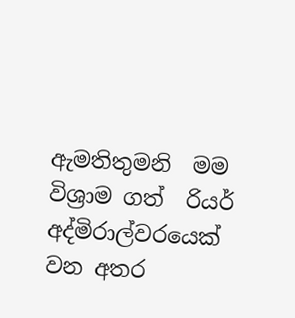ඇමතිතුමනි  මම විශ්‍රාම ගත්  රියර් අද්මිරාල්වරයෙක් වන අතර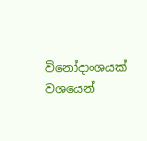විනෝදාංශයක් වශයෙන්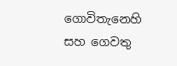ගොවිතැනෙහි සහ ගෙවතු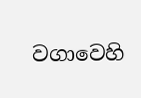වගාවෙහි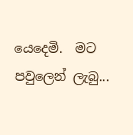යෙදෙමි.  මට පවුලෙන් ලැබු...